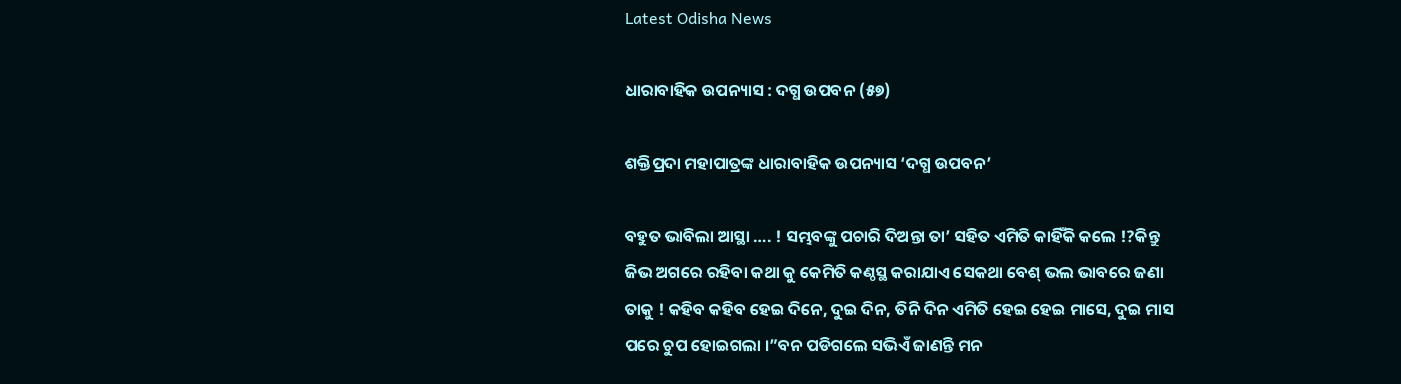Latest Odisha News

ଧାରାବାହିକ ଉପନ୍ୟାସ : ଦଗ୍ଧ ଉପବନ (୫୭)

ଶକ୍ତିପ୍ରଦା ମହାପାତ୍ରଙ୍କ ଧାରାବାହିକ ଉପନ୍ୟାସ ‘ଦଗ୍ଧ ଉପବନ’

ବହୁତ ଭାବିଲା ଆସ୍ଥା …. ! ସମ୍ଭବଙ୍କୁ ପଚାରି ଦିଅନ୍ତା ତା’ ସହିତ ଏମିତି କାହିଁକି କଲେ !?କିନ୍ତୁ ଜିଭ ଅଗରେ ରହିବା କଥା କୁ କେମିତି କଣ୍ଠସ୍ଥ କରାଯାଏ ସେକଥା ବେଶ୍ ଭଲ ଭାବରେ ଜଣା ତାକୁ ! କହିବ କହିବ ହେଇ ଦିନେ, ଦୁଇ ଦିନ, ତିନି ଦିନ ଏମିତି ହେଇ ହେଇ ମାସେ, ଦୁଇ ମାସ ପରେ ଚୁପ ହୋଇଗଲା ।”ବନ ପଡିଗଲେ ସଭିଏଁ ଜାଣନ୍ତି ମନ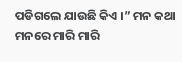ପଡିଗଲେ ଯାଉଛି କିଏ ।” ମନ କଥା ମନରେ ମାରି ମାରି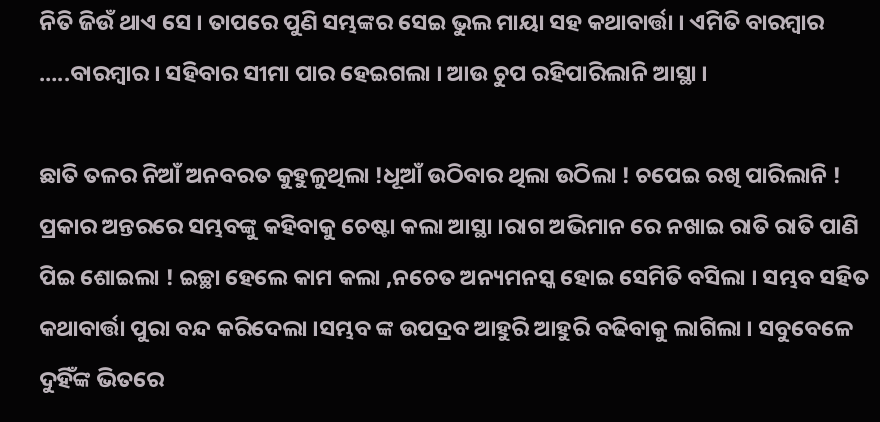ନିତି ଜିଉଁ ଥାଏ ସେ । ତାପରେ ପୁଣି ସମ୍ଭଙ୍କର ସେଇ ଭୁଲ ମାୟା ସହ କଥାବାର୍ତ୍ତା । ଏମିତି ବାରମ୍ବାର …..ବାରମ୍ବାର । ସହିବାର ସୀମା ପାର ହେଇଗଲା । ଆଉ ଚୁପ ରହିପାରିଲାନି ଆସ୍ଥା ।

ଛାତି ତଳର ନିଆଁ ଅନବରତ କୁହୁଳୁଥିଲା !ଧୂଆଁ ଉଠିବାର ଥିଲା ଉଠିଲା ! ଚପେଇ ରଖି ପାରିଲାନି ! ପ୍ରକାର ଅନ୍ତରରେ ସମ୍ଭବଙ୍କୁ କହିବାକୁ ଚେଷ୍ଟା କଲା ଆସ୍ଥା ।ରାଗ ଅଭିମାନ ରେ ନଖାଇ ରାତି ରାତି ପାଣି ପିଇ ଶୋଇଲା ! ଇଚ୍ଛା ହେଲେ କାମ କଲା ,ନଚେତ ଅନ୍ୟମନସ୍କ ହୋଇ ସେମିତି ବସିଲା । ସମ୍ଭବ ସହିତ କଥାବାର୍ତ୍ତା ପୁରା ବନ୍ଦ କରିଦେଲା ।ସମ୍ଭବ ଙ୍କ ଉପଦ୍ରବ ଆହୁରି ଆହୁରି ବଢିବାକୁ ଲାଗିଲା । ସବୁବେଳେ ଦୁହିଁଙ୍କ ଭିତରେ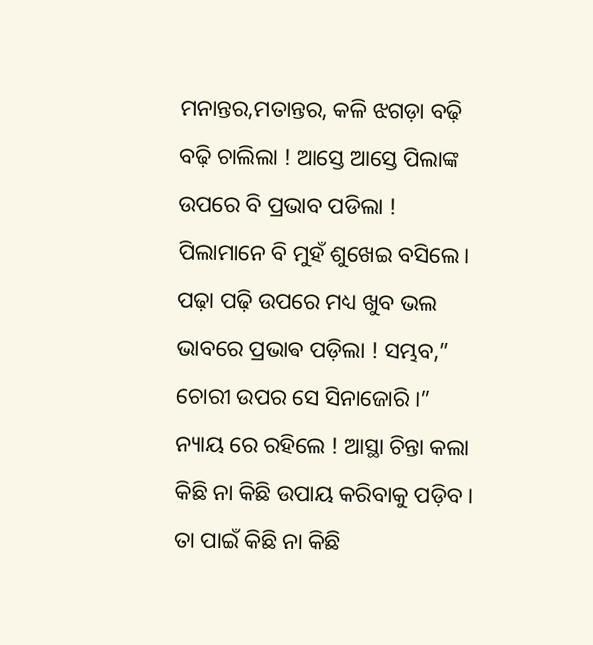ମନାନ୍ତର,ମତାନ୍ତର, କଳି ଝଗଡ଼ା ବଢ଼ି ବଢ଼ି ଚାଲିଲା ! ଆସ୍ତେ ଆସ୍ତେ ପିଲାଙ୍କ ଉପରେ ବି ପ୍ରଭାବ ପଡିଲା ! ପିଲାମାନେ ବି ମୁହଁ ଶୁଖେଇ ବସିଲେ। ପଢ଼ା ପଢ଼ି ଉପରେ ମଧ୍ୟ ଖୁବ ଭଲ ଭାବରେ ପ୍ରଭାଵ ପଡ଼ିଲା ! ସମ୍ଭବ,” ଚୋରୀ ଉପର ସେ ସିନାଜୋରି ।” ନ୍ୟାୟ ରେ ରହିଲେ ! ଆସ୍ଥା ଚିନ୍ତା କଲା କିଛି ନା କିଛି ଉପାୟ କରିବାକୁ ପଡ଼ିବ । ତା ପାଇଁ କିଛି ନା କିଛି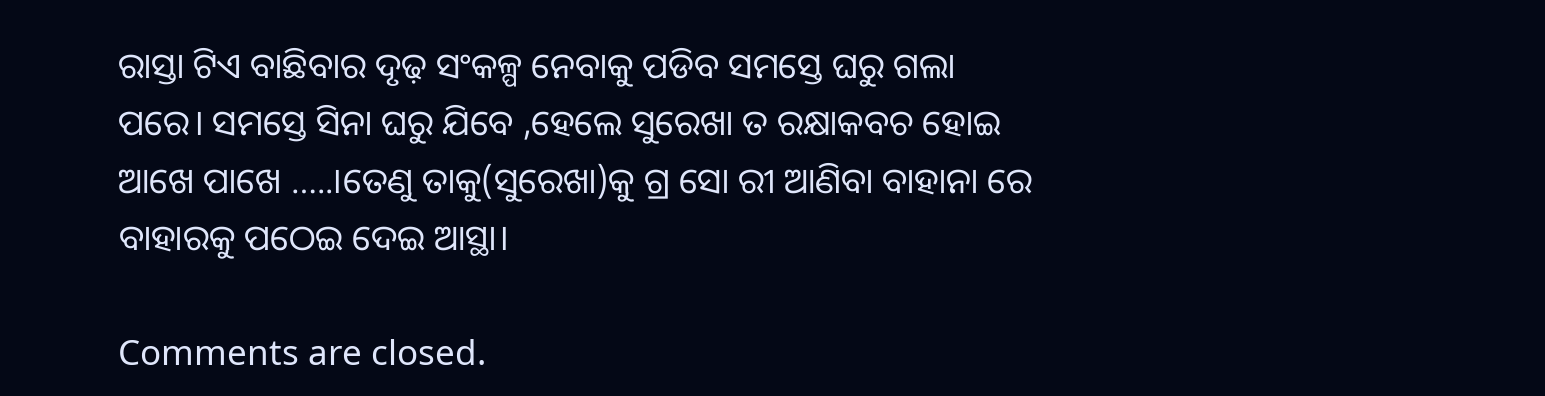ରାସ୍ତା ଟିଏ ବାଛିବାର ଦୃଢ଼ ସଂକଳ୍ପ ନେବାକୁ ପଡିବ ସମସ୍ତେ ଘରୁ ଗଲା ପରେ। ସମସ୍ତେ ସିନା ଘରୁ ଯିବେ ,ହେଲେ ସୁରେଖା ତ ରକ୍ଷାକବଚ ହୋଇ ଆଖେ ପାଖେ …..।ତେଣୁ ତାକୁ(ସୁରେଖା)କୁ ଗ୍ର ସୋ ରୀ ଆଣିବା ବାହାନା ରେ ବାହାରକୁ ପଠେଇ ଦେଇ ଆସ୍ଥା।

Comments are closed.